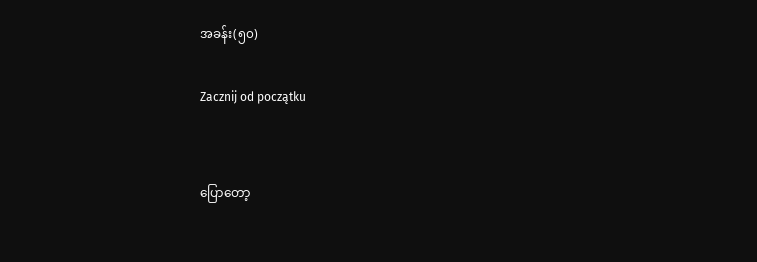အခန်း(၅၀)

Zacznij od początku


ပြောတော့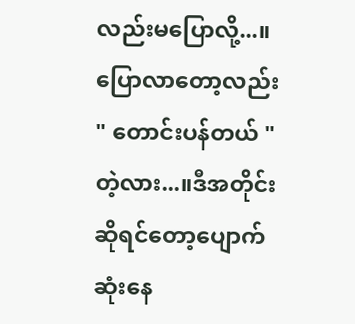လည်းမပြောလို့...။ပြောလာတော့လည်း " တောင်းပန်တယ် " တဲ့လား...။ဒီအတိုင်းဆိုရင်တော့ပျောက်ဆုံးနေ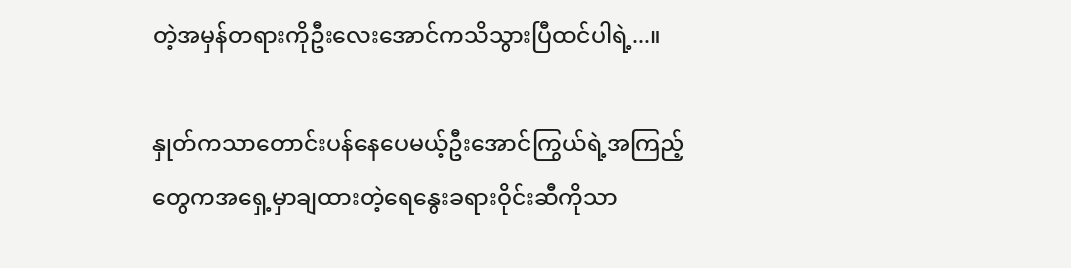တဲ့အမှန်တရားကိုဦးလေးအောင်ကသိသွားပြီထင်ပါရဲ့...။

နှုတ်ကသာတောင်းပန်နေပေမယ့်ဦးအောင်ကြွယ်ရဲ့အကြည့်တွေကအရှေ့မှာချထားတဲ့ရေနွေးခရားဝိုင်းဆီကိုသာ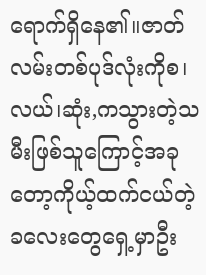ရောက်ရှိနေ၏။ဇာတ်လမ်းတစ်ပုဒ်လုံးကိုစ၊လယ်၊ဆုံး,ကသွားတဲ့သမီးဖြစ်သူကြောင့်အခုတော့ကိုယ့်ထက်ငယ်တဲ့ခလေးတွေရှေ့မှာဦး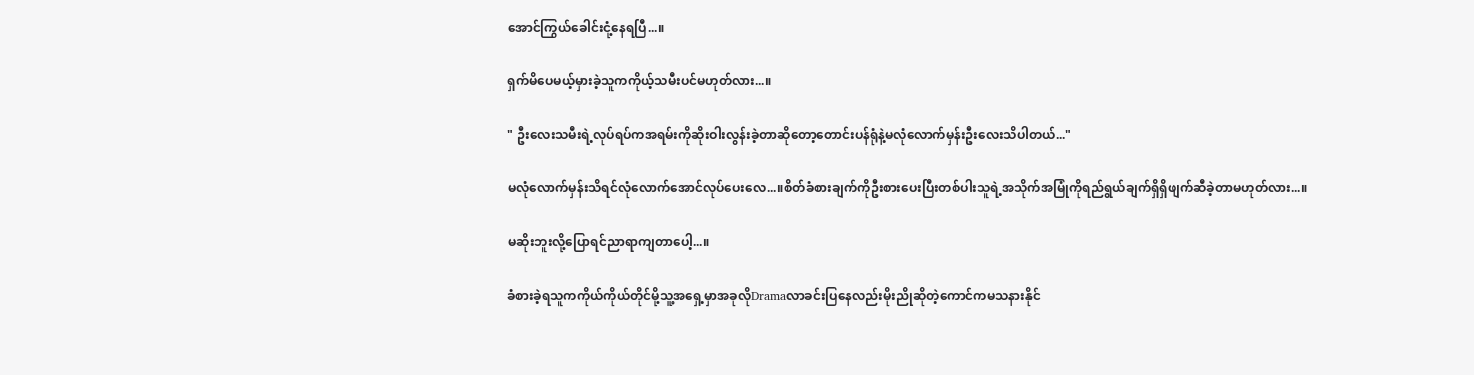အောင်ကြွယ်ခေါင်းငုံ့နေရပြီ...။

ရှက်မိပေမယ့်မှားခဲ့သူကကိုယ့်သမီးပင်မဟုတ်လား...။

" ဦးလေးသမီးရဲ့လုပ်ရပ်ကအရမ်းကိုဆိုးဝါးလွန်းခဲ့တာဆိုတော့တောင်းပန်ရုံနဲ့မလုံလောက်မှန်းဦးလေးသိပါတယ်..."

မလုံလောက်မှန်းသိရင်လုံလောက်အောင်လုပ်ပေးလေ...။စိတ်ခံစားချက်ကိုဦးစားပေးပြီးတစ်ပါးသူရဲ့အသိုက်အမြုံကိုရည်ရွယ်ချက်ရှိရှိဖျက်ဆီခဲ့တာမဟုတ်လား...။

မဆိုးဘူးလို့ပြောရင်ညာရာကျတာပေါ့...။

ခံစားခဲ့ရသူကကိုယ်ကိုယ်တိုင်မို့သူ့အရှေ့မှာအခုလိုDramaလာခင်းပြနေလည်းမိုးညိုဆိုတဲ့ကောင်ကမသနားနိုင်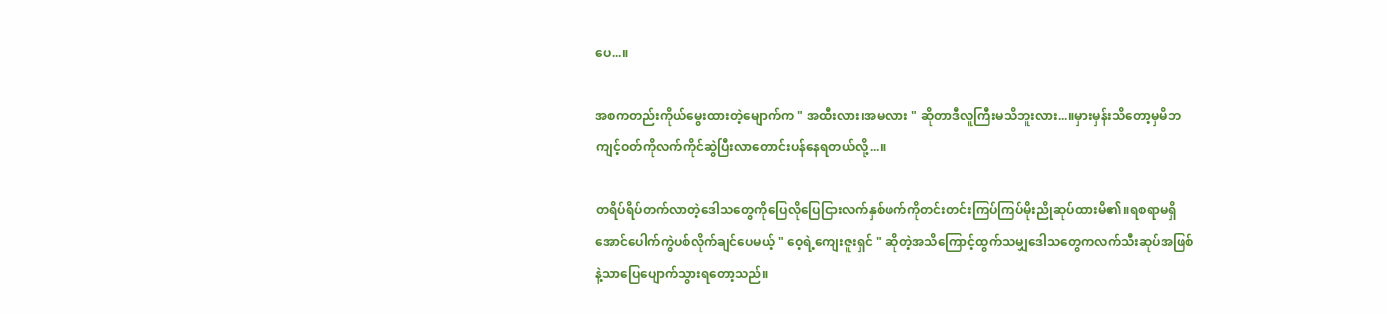ပေ...။

အစကတည်းကိုယ်မွေးထားတဲ့မျောက်က " အထီးလား၊အမလား " ဆိုတာဒီလူကြီးမသိဘူးလား...။မှားမှန်းသိတော့မှမိဘကျင့်ဝတ်ကိုလက်ကိုင်ဆွဲပြီးလာတောင်းပန်နေရတယ်လို့...။

တရိပ်ရိပ်တက်လာတဲ့ဒေါသတွေကိုပြေလိုပြေငြားလက်နှစ်ဖက်ကိုတင်းတင်းကြပ်ကြပ်မိုးညိုဆုပ်ထားမိ၏။ရစရာမရှိအောင်ပေါက်ကွဲပစ်လိုက်ချင်ပေမယ့် " ဝေ့ရဲ့ကျေးဇူးရှင် " ဆိုတဲ့အသိကြောင့်ထွက်သမျှဒေါသတွေကလက်သီးဆုပ်အဖြစ်နဲ့သာပြေပျောက်သွားရတော့သည်။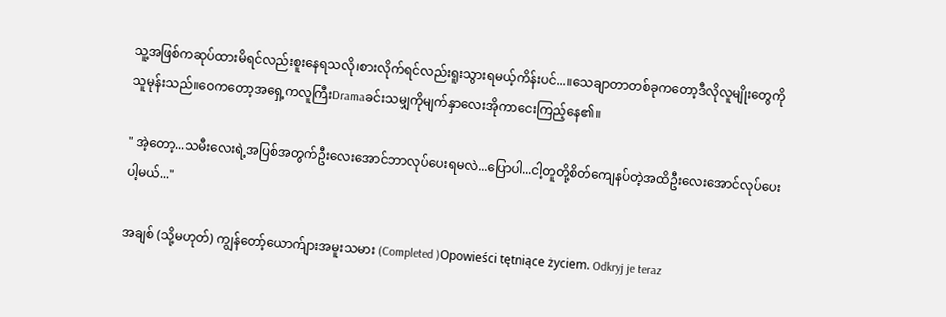သူ့အဖြစ်ကဆုပ်ထားမိရင်လည်းစူးနေရသလို၊စားလိုက်ရင်လည်းရူးသွားရမယ့်ကိန်းပင်...။သေချာတာတစ်ခုကတော့ဒီလိုလူမျိုးတွေကိုသူမုန်းသည်။ဝေကတော့အရှေ့ကလူကြီးDramaခင်းသမျှကိုမျက်နှာလေးအိုကာငေးကြည့်နေ၏။

" အဲ့တော့...သမီးလေးရဲ့အပြစ်အတွက်ဦးလေးအောင်ဘာလုပ်ပေးရမလဲ...ပြောပါ...ငါ့တူတို့စိတ်ကျေနပ်တဲ့အထိဦးလေးအောင်လုပ်ပေးပါ့မယ်..."

အချစ် (သို့မဟုတ်) ကျွန်တော့်ယောက်ျားအမူးသမား (Completed )Opowieści tętniące życiem. Odkryj je teraz